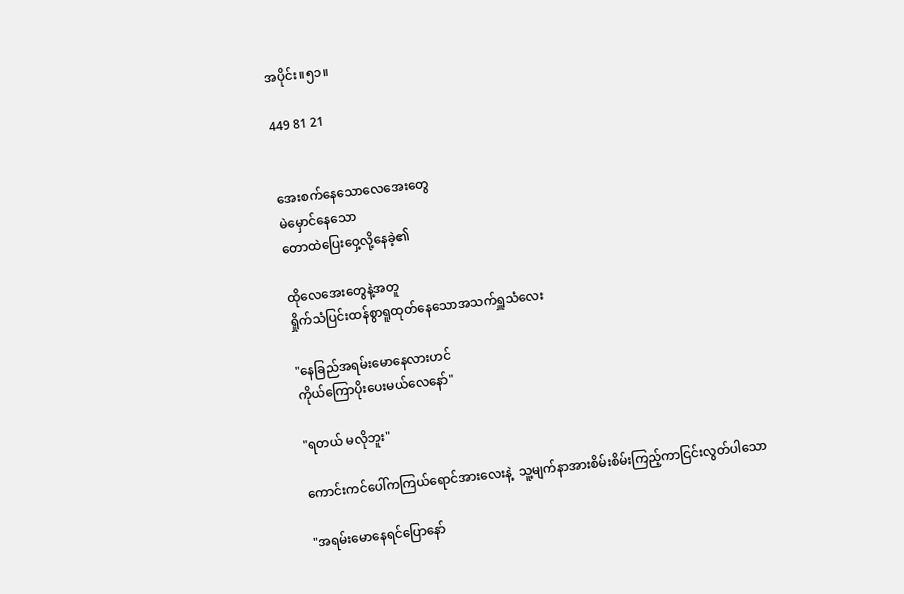အပိုင်း။၅၁။

449 81 21


အေးစက်နေသောလေအေးတွေ
မဲမှောင်နေသော
တောထဲပြေးဝှေ့လို့နေခဲ့၏

ထိုလေအေးတွေနဲ့အတူ
ရှိုက်သံပြင်းထန်စွာရူထုတ်နေသောအသက်ရှူသံလေး

"နေခြည်အရမ်းမောနေလားဟင်
ကိုယ်ကြောပိုးပေးမယ်လေနော်"

"ရတယ် မလိုဘူး"

ကောင်းကင်ပေါ်ကကြယ်ရောင်အားလေးနဲ့  သူ့မျက်နာအားစိမ်းစိမ်းကြည့်ကာငြင်းလွတ်ပါသော

"အရမ်းမောနေရင်ပြောနော်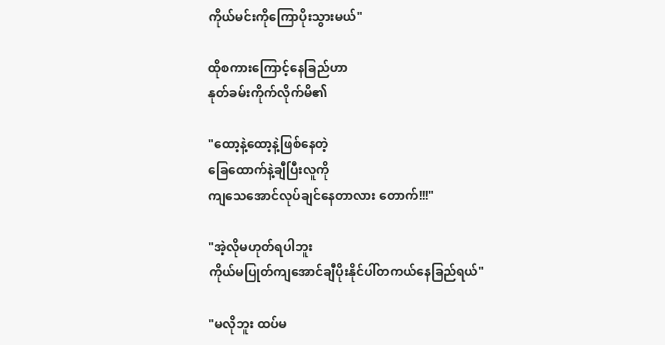ကိုယ်မင်းကိုကြောပိုးသွားမယ်"

ထိုစကားကြောင့်နေခြည်ဟာ
နုတ်ခမ်းကိုက်လိုက်မိ၏

"ထော့နဲ့ထော့နဲ့ဖြစ်နေတဲ့
ခြေထောက်နဲ့ချီပြီးလူကို
ကျသေအောင်လုပ်ချင်နေတာလား တောက်!!!"

"အဲ့လိုမဟုတ်ရပါဘူး
ကိုယ်မပြုတ်ကျအောင်ချီပိုးနိုင်ပါ်တကယ်နေခြည်ရယ်"

"မလိုဘူး ထပ်မ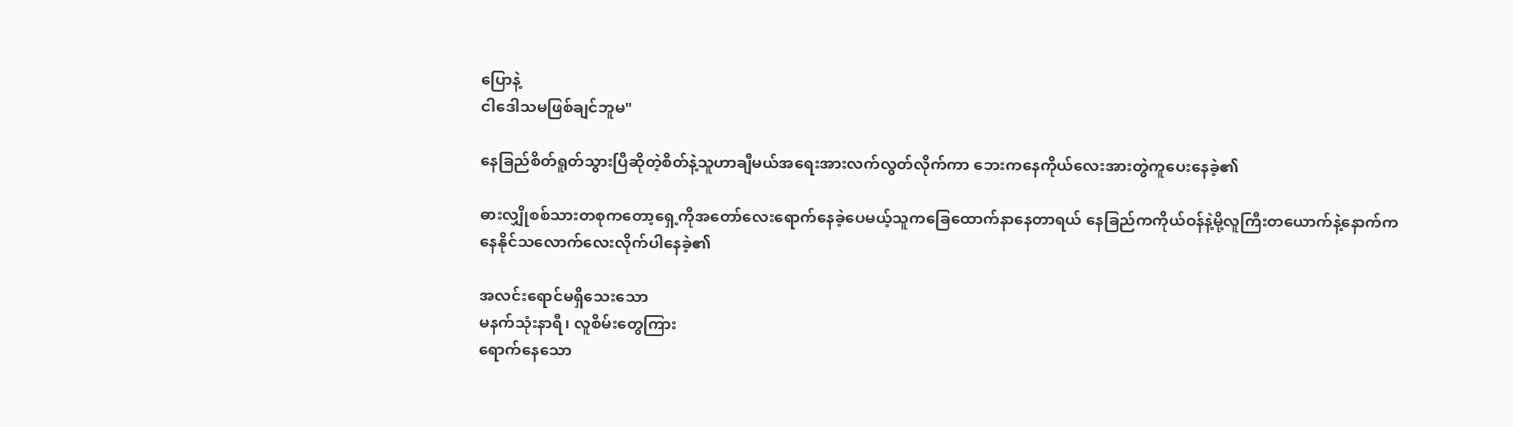ပြောနဲ့
ငါဒေါသမဖြစ်ချင်ဘူမ"

နေခြည်စိတ်ရူတ်သွားပြီဆိုတဲ့စိတ်နဲ့သူဟာချီမယ်အရေးအားလက်လွတ်လိုက်ကာ ဘေးကနေကိုယ်လေးအားတွဲကူပေးနေခဲ့၏

ဓားလျှိုစစ်သားတစုကတော့ရှေ့ကိုအတော်လေးရောက်နေခဲ့ပေမယ့်သူကခြေထောက်နာနေတာရယ် နေခြည်ကကိုယ်ဝန်နဲ့မို့လူကြီးတယောက်နဲ့နောက်ကနေနိုင်သလောက်လေးလိုက်ပါနေခဲ့၏

အလင်းရောင်မရှိသေးသော
မနက်သုံးနာရီ၊ လူစိမ်းတွေကြား
ရောက်နေသော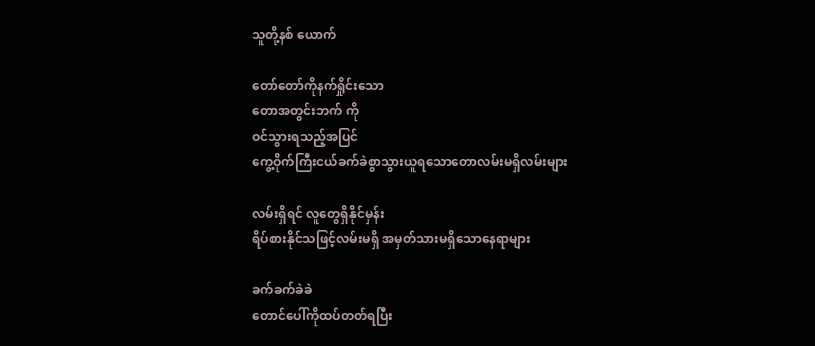သူတို့နစ် ယောက်

တော်တော်ကိုနက်ရှိုင်းသော
တောအတွင်းဘက် ကို
ဝင်သွားရသည့်အပြင်
ကွေ့ဝိုက်ကြီးငယ်ခက်ခဲစွာသွားယူရသောတောလမ်းမရှိလမ်းများ

လမ်းရှိရင် လူတွေရှိနိုင်မှန်း
ရိပ်စားနိုင်သဖြင့်လမ်းမရှိ အမှတ်သားမရှိသောနေရာများ

ခက်ခက်ခဲခဲ
တောင်ပေါ်ကိုထပ်တတ်ရပြီး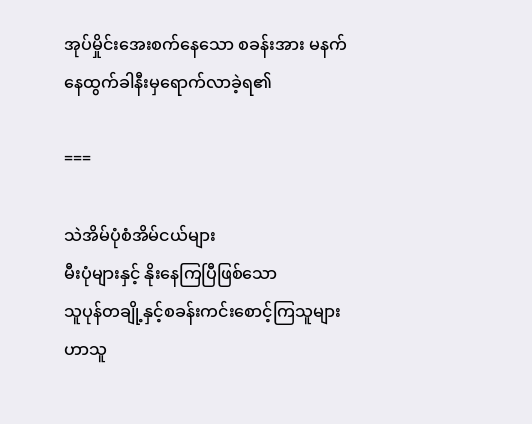အုပ်မှိုင်းအေးစက်နေသော စခန်းအား မနက်နေထွက်ခါနီးမှရောက်လာခဲ့ရ၏

===

သဲအိမ်ပုံစံအိမ်ငယ်များ
မီးပုံများနှင့် နိုးနေကြပြီဖြစ်သော
သူပုန်တချို့နှင့်စခန်းကင်းစောင့်ကြသူများဟာသူ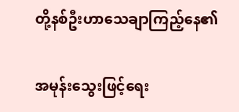တို့နစ်ဦးဟာသေချာကြည့်နေ၏

အမုန်းသွေးဖြင့်ရေး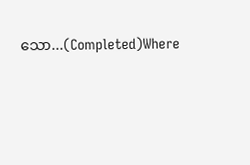သော...(Completed)Where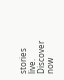stories live. Discover now